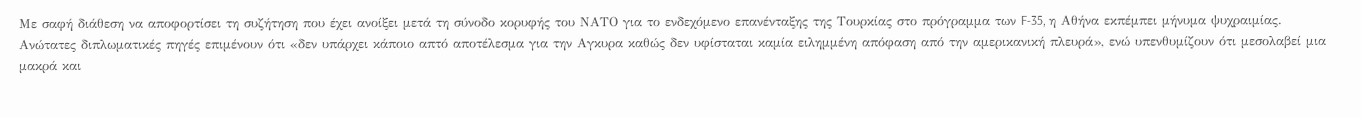Με σαφή διάθεση να αποφορτίσει τη συζήτηση που έχει ανοίξει μετά τη σύνοδο κορυφής του ΝΑΤΟ για το ενδεχόμενο επανένταξης της Τουρκίας στο πρόγραμμα των F-35, η Αθήνα εκπέμπει μήνυμα ψυχραιμίας.
Ανώτατες διπλωματικές πηγές επιμένουν ότι «δεν υπάρχει κάποιο απτό αποτέλεσμα για την Αγκυρα καθώς δεν υφίσταται καμία ειλημμένη απόφαση από την αμερικανική πλευρά», ενώ υπενθυμίζουν ότι μεσολαβεί μια μακρά και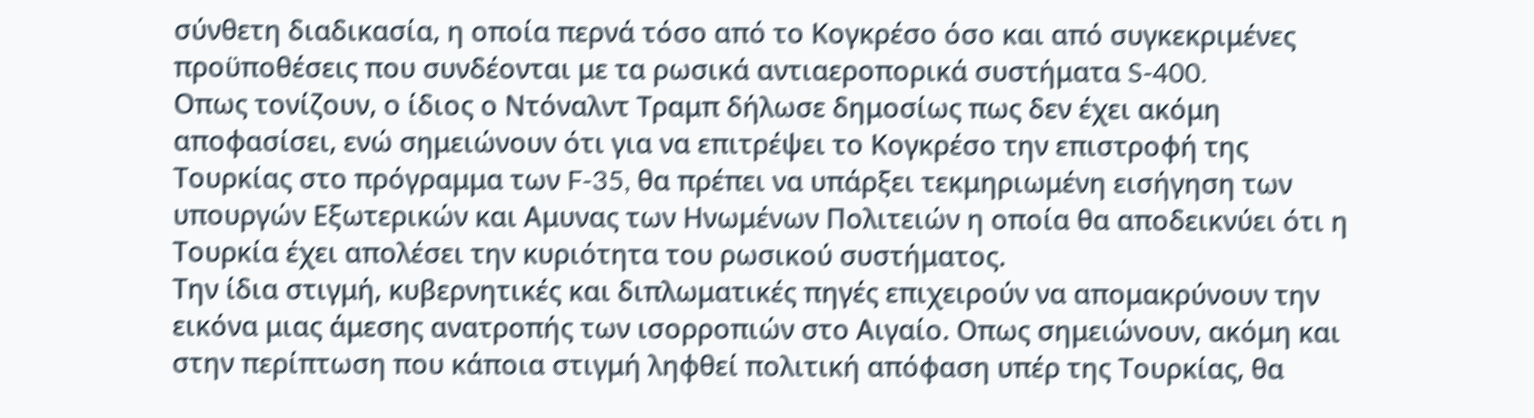σύνθετη διαδικασία, η οποία περνά τόσο από το Κογκρέσο όσο και από συγκεκριμένες προϋποθέσεις που συνδέονται με τα ρωσικά αντιαεροπορικά συστήματα S-400.
Οπως τονίζουν, ο ίδιος ο Ντόναλντ Τραμπ δήλωσε δημοσίως πως δεν έχει ακόμη αποφασίσει, ενώ σημειώνουν ότι για να επιτρέψει το Κογκρέσο την επιστροφή της Τουρκίας στο πρόγραμμα των F-35, θα πρέπει να υπάρξει τεκμηριωμένη εισήγηση των υπουργών Εξωτερικών και Αμυνας των Ηνωμένων Πολιτειών η οποία θα αποδεικνύει ότι η Τουρκία έχει απολέσει την κυριότητα του ρωσικού συστήματος.
Την ίδια στιγμή, κυβερνητικές και διπλωματικές πηγές επιχειρούν να απομακρύνουν την εικόνα μιας άμεσης ανατροπής των ισορροπιών στο Αιγαίο. Οπως σημειώνουν, ακόμη και στην περίπτωση που κάποια στιγμή ληφθεί πολιτική απόφαση υπέρ της Τουρκίας, θα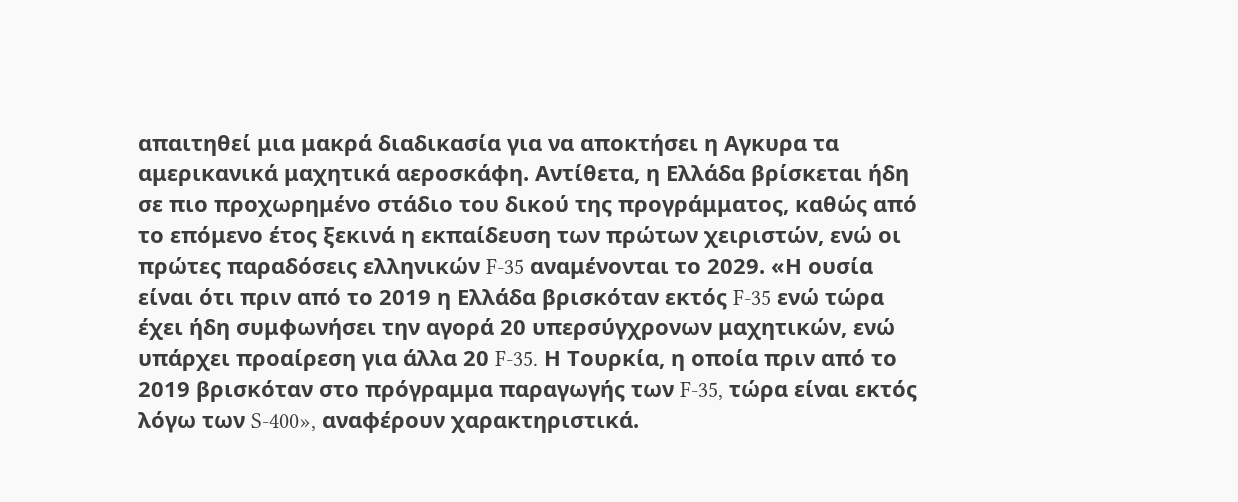απαιτηθεί μια μακρά διαδικασία για να αποκτήσει η Αγκυρα τα αμερικανικά μαχητικά αεροσκάφη. Αντίθετα, η Ελλάδα βρίσκεται ήδη σε πιο προχωρημένο στάδιο του δικού της προγράμματος, καθώς από το επόμενο έτος ξεκινά η εκπαίδευση των πρώτων χειριστών, ενώ οι πρώτες παραδόσεις ελληνικών F-35 αναμένονται το 2029. «Η ουσία είναι ότι πριν από το 2019 η Ελλάδα βρισκόταν εκτός F-35 ενώ τώρα έχει ήδη συμφωνήσει την αγορά 20 υπερσύγχρονων μαχητικών, ενώ υπάρχει προαίρεση για άλλα 20 F-35. Η Τουρκία, η οποία πριν από το 2019 βρισκόταν στο πρόγραμμα παραγωγής των F-35, τώρα είναι εκτός λόγω των S-400», αναφέρουν χαρακτηριστικά.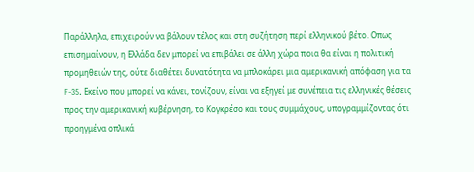Παράλληλα, επιχειρούν να βάλουν τέλος και στη συζήτηση περί ελληνικού βέτο. Οπως επισημαίνουν, η Ελλάδα δεν μπορεί να επιβάλει σε άλλη χώρα ποια θα είναι η πολιτική προμηθειών της, ούτε διαθέτει δυνατότητα να μπλοκάρει μια αμερικανική απόφαση για τα F-35. Εκείνο που μπορεί να κάνει, τονίζουν, είναι να εξηγεί με συνέπεια τις ελληνικές θέσεις προς την αμερικανική κυβέρνηση, το Κογκρέσο και τους συμμάχους, υπογραμμίζοντας ότι προηγμένα οπλικά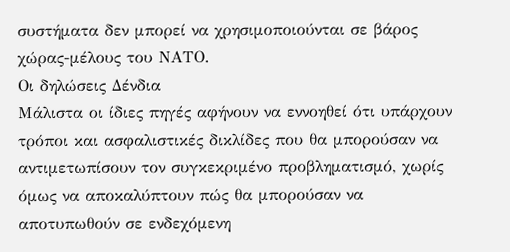συστήματα δεν μπορεί να χρησιμοποιούνται σε βάρος χώρας-μέλους του ΝΑΤΟ.
Οι δηλώσεις Δένδια
Μάλιστα οι ίδιες πηγές αφήνουν να εννοηθεί ότι υπάρχουν τρόποι και ασφαλιστικές δικλίδες που θα μπορούσαν να αντιμετωπίσουν τον συγκεκριμένο προβληματισμό, χωρίς όμως να αποκαλύπτουν πώς θα μπορούσαν να αποτυπωθούν σε ενδεχόμενη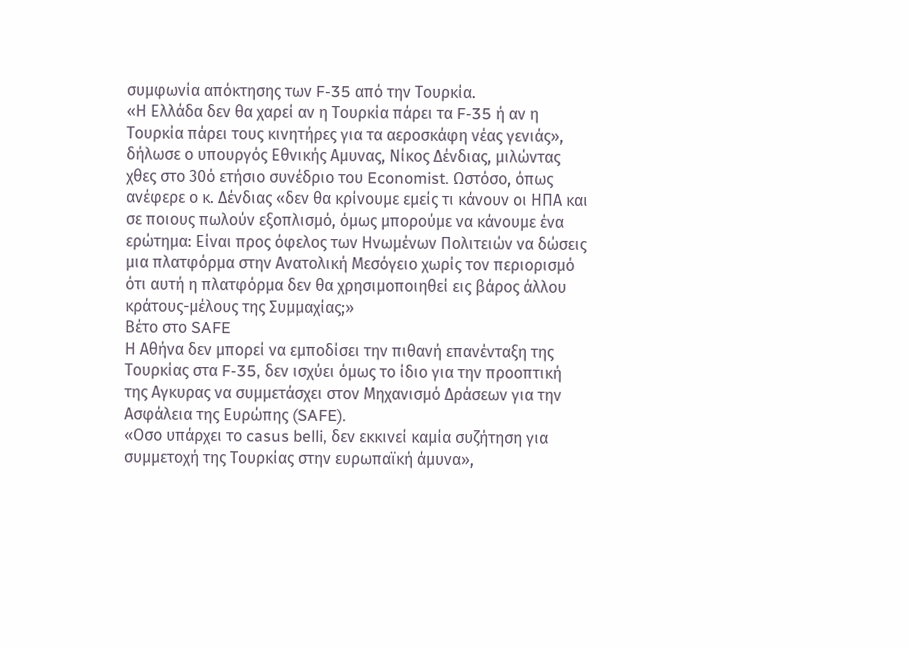συμφωνία απόκτησης των F-35 από την Τουρκία.
«Η Ελλάδα δεν θα χαρεί αν η Τουρκία πάρει τα F-35 ή αν η Τουρκία πάρει τους κινητήρες για τα αεροσκάφη νέας γενιάς», δήλωσε ο υπουργός Εθνικής Αμυνας, Νίκος Δένδιας, μιλώντας χθες στο 30ό ετήσιο συνέδριο του Economist. Ωστόσο, όπως ανέφερε ο κ. Δένδιας «δεν θα κρίνουμε εμείς τι κάνουν οι ΗΠΑ και σε ποιους πωλούν εξοπλισμό, όμως μπορούμε να κάνουμε ένα ερώτημα: Είναι προς όφελος των Ηνωμένων Πολιτειών να δώσεις μια πλατφόρμα στην Ανατολική Μεσόγειο χωρίς τον περιορισμό ότι αυτή η πλατφόρμα δεν θα χρησιμοποιηθεί εις βάρος άλλου κράτους-μέλους της Συμμαχίας;»
Βέτο στο SAFE
Η Αθήνα δεν μπορεί να εμποδίσει την πιθανή επανένταξη της Τουρκίας στα F-35, δεν ισχύει όμως το ίδιο για την προοπτική της Αγκυρας να συμμετάσχει στον Μηχανισμό Δράσεων για την Ασφάλεια της Ευρώπης (SAFE).
«Οσο υπάρχει το casus belli, δεν εκκινεί καμία συζήτηση για συμμετοχή της Τουρκίας στην ευρωπαϊκή άμυνα»,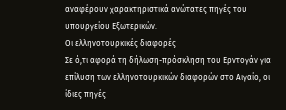αναφέρουν χαρακτηριστικά ανώτατες πηγές του υπουργείου Εξωτερικών.
Οι ελληνοτουρκικές διαφορές
Σε ό,τι αφορά τη δήλωση-πρόσκληση του Ερντογάν για επίλυση των ελληνοτουρκικών διαφορών στο Αιγαίο, οι ίδιες πηγές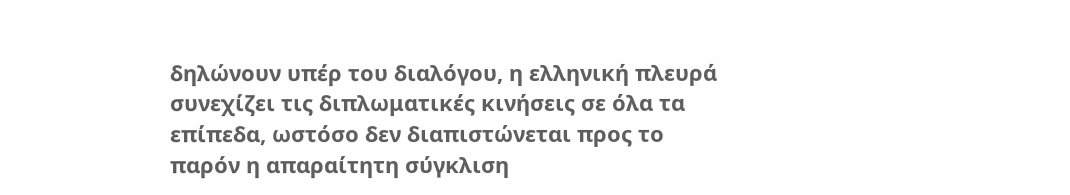δηλώνουν υπέρ του διαλόγου, η ελληνική πλευρά συνεχίζει τις διπλωματικές κινήσεις σε όλα τα επίπεδα, ωστόσο δεν διαπιστώνεται προς το παρόν η απαραίτητη σύγκλιση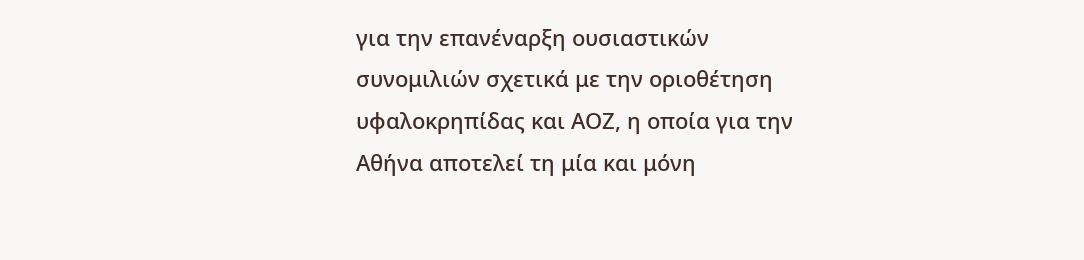για την επανέναρξη ουσιαστικών συνομιλιών σχετικά με την οριοθέτηση υφαλοκρηπίδας και ΑΟΖ, η οποία για την Αθήνα αποτελεί τη μία και μόνη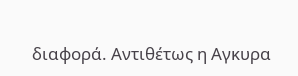διαφορά. Αντιθέτως η Αγκυρα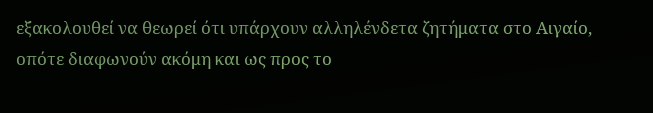εξακολουθεί να θεωρεί ότι υπάρχουν αλληλένδετα ζητήματα στο Αιγαίο, οπότε διαφωνούν ακόμη και ως προς το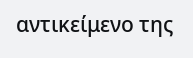αντικείμενο της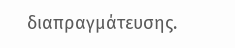διαπραγμάτευσης.